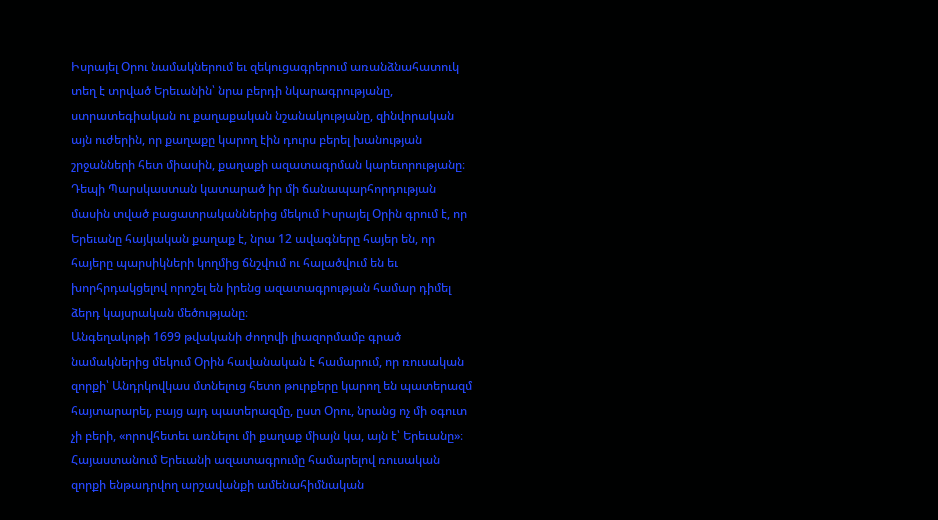Իսրայել Օրու նամակներում եւ զեկուցագրերում առանձնահատուկ տեղ է տրված Երեւանին՝ նրա բերդի նկարագրությանը, ստրատեգիական ու քաղաքական նշանակությանը, զինվորական այն ուժերին, որ քաղաքը կարող էին դուրս բերել խանության շրջանների հետ միասին, քաղաքի ազատագրման կարեւորությանը։ Դեպի Պարսկաստան կատարած իր մի ճանապարհորդության մասին տված բացատրականներից մեկում Իսրայել Օրին գրում է, որ Երեւանը հայկական քաղաք է, նրա 12 ավագները հայեր են, որ հայերը պարսիկների կողմից ճնշվում ու հալածվում են եւ խորհրդակցելով որոշել են իրենց ազատագրության համար դիմել ձերդ կայսրական մեծությանը։
Անգեղակոթի 1699 թվականի ժողովի լիազորմամբ գրած նամակներից մեկում Օրին հավանական է համարում, որ ռուսական զորքի՝ Անդրկովկաս մտնելուց հետո թուրքերը կարող են պատերազմ հայտարարել, բայց այդ պատերազմը, ըստ Օրու, նրանց ոչ մի օգուտ չի բերի, «որովհետեւ առնելու մի քաղաք միայն կա, այն է՝ Երեւանը»։ Հայաստանում Երեւանի ազատագրումը համարելով ռուսական զորքի ենթադրվող արշավանքի ամենահիմնական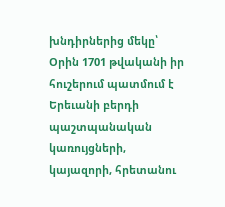խնդիրներից մեկը՝ Օրին 1701 թվականի իր հուշերում պատմում է Երեւանի բերդի պաշտպանական կառույցների, կայազորի, հրետանու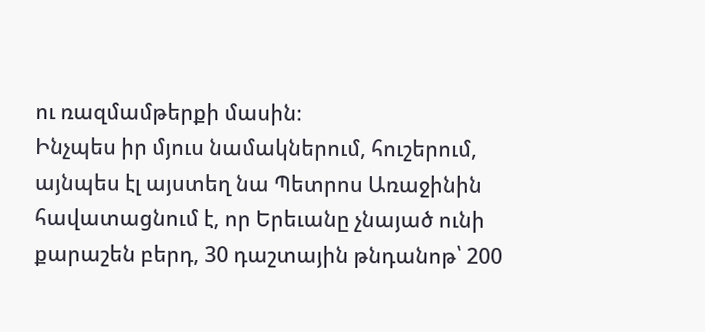ու ռազմամթերքի մասին։
Ինչպես իր մյուս նամակներում, հուշերում, այնպես էլ այստեղ նա Պետրոս Առաջինին հավատացնում է, որ Երեւանը չնայած ունի քարաշեն բերդ, 30 դաշտային թնդանոթ՝ 200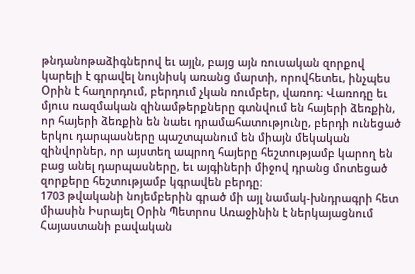թնդանոթաձիգներով եւ այլն, բայց այն ռուսական զորքով կարելի է գրավել նույնիսկ առանց մարտի, որովհետեւ, ինչպես Օրին է հաղորդում, բերդում չկան ռումբեր, վառոդ։ Վառոդը եւ մյուս ռազմական զինամթերքները գտնվում են հայերի ձեռքին, որ հայերի ձեռքին են նաեւ դրամահատությունը, բերդի ունեցած երկու դարպասները պաշտպանում են միայն մեկական զինվորներ, որ այստեղ ապրող հայերը հեշտությամբ կարող են բաց անել դարպասները, եւ այգիների միջով դրանց մոտեցած զորքերը հեշտությամբ կգրավեն բերդը։
1703 թվականի նոյեմբերին գրած մի այլ նամակ-խնդրագրի հետ միասին Իսրայել Օրին Պետրոս Առաջինին է ներկայացնում Հայաստանի բավական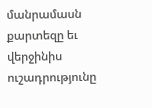մանրամասն քարտեզը եւ վերջինիս ուշադրությունը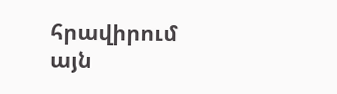հրավիրում այն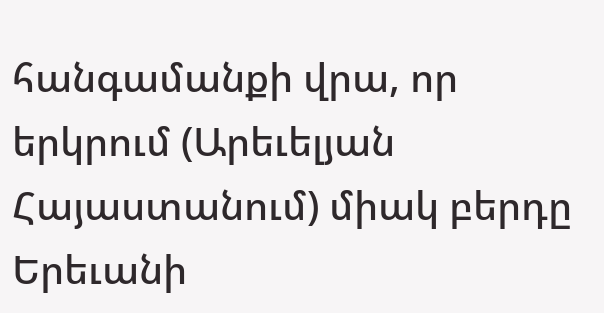հանգամանքի վրա, որ երկրում (Արեւելյան Հայաստանում) միակ բերդը Երեւանի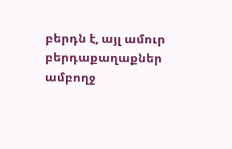բերդն է, այլ ամուր բերդաքաղաքներ ամբողջ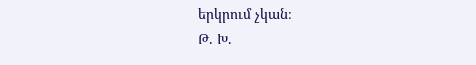երկրում չկան։
Թ. Խ.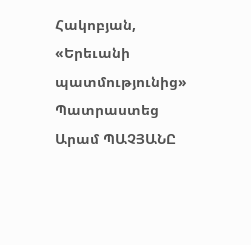Հակոբյան, «Երեւանի պատմությունից»
Պատրաստեց Արամ ՊԱՉՅԱՆԸ